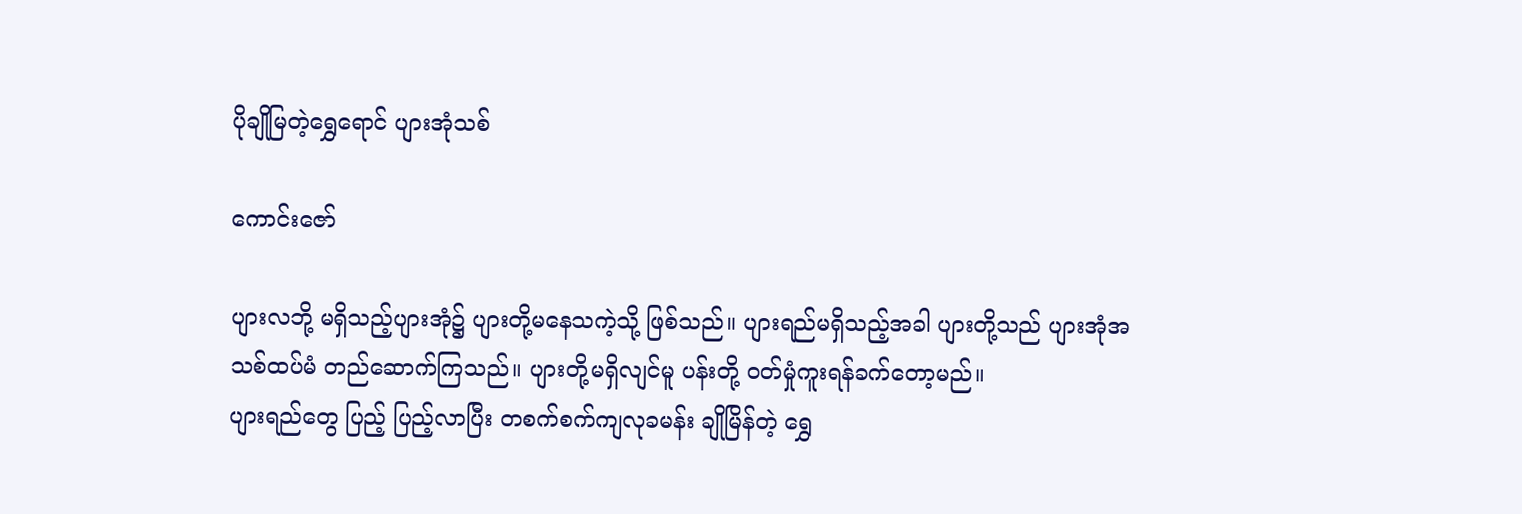ပိုချိုမြတဲ့ရွှေရောင် ပျားအုံသစ်

ကောင်းဇော်

ပျားလဘို့ မရှိသည့်ပျားအုံ၌ ပျားတို့မနေသကဲ့သို့ ဖြစ်သည်။ ပျားရည်မရှိသည့်အခါ ပျားတို့သည် ပျားအုံအသစ်ထပ်မံ တည်ဆောက်ကြသည်။ ပျားတို့မရှိလျင်မူ ပန်းတို့ ဝတ်မှုံကူးရန်ခက်တော့မည်။
ပျားရည်တွေ ပြည့် ပြည့်လာပြီး တစက်စက်ကျလုခမန်း ချိုမြိန်တဲ့ ရွှေ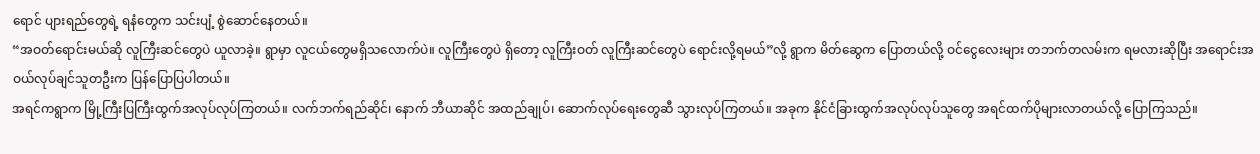ရောင် ပျားရည်တွေရဲ့ ရနံတွေက သင်းပျံ့ စွဲဆောင်နေတယ်။
“အဝတ်ရောင်းမယ်ဆို လူကြီးဆင်တွေပဲ ယူလာခဲ့။ ရွာမှာ လူငယ်တွေမရှိသလောက်ပဲ။ လူကြီးတွေပဲ ရှိတော့ လူကြီးဝတ် လူကြီးဆင်တွေပဲ ရောင်းလို့ရမယ်”လို့ ရွာက မိတ်ဆွေက ပြောတယ်လို့ ဝင်ငွေလေးများ တဘက်တလမ်းက ရမလားဆိုပြီး အရောင်းအဝယ်လုပ်ချင်သူတဦးက ပြန်ပြောပြပါတယ်။
အရင်ကရွာက မြို့ကြီးပြကြီးထွက်အလုပ်လုပ်ကြတယ်။ လက်ဘက်ရည်ဆိုင်၊ နောက် ဘီယာဆိုင် အထည်ချုပ်၊ ဆောက်လုပ်ရေးတွေဆီ သွားလုပ်ကြတယ်။ အခုက နိုင်ငံခြားထွက်အလုပ်လုပ်သူတွေ အရင်ထက်ပိုများလာတယ်လို့ ပြောကြသည်။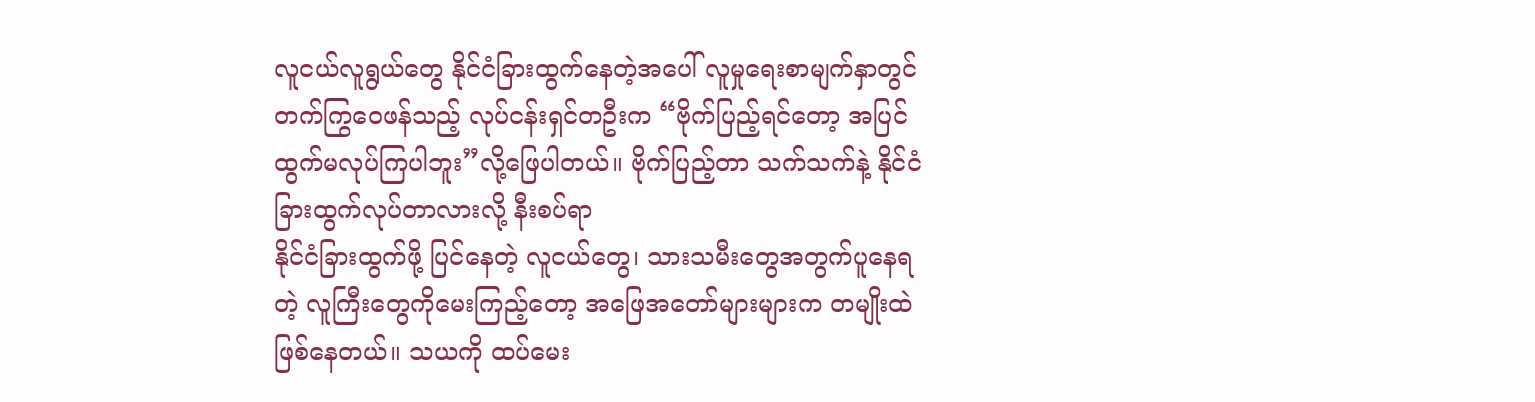လူငယ်လူရွယ်တွေ နိုင်ငံခြားထွက်နေတဲ့အပေါ် လူမှုရေးစာမျက်နှာတွင် တက်ကြွဝေဖန်သည့် လုပ်ငန်းရှင်တဦးက “ဗိုက်ပြည့်ရင်တော့ အပြင်ထွက်မလုပ်ကြပါဘူး”လို့ဖြေပါတယ်။ ဗိုက်ပြည့်တာ သက်သက်နဲ့ နိုင်ငံခြားထွက်လုပ်တာလားလို့ နီးစပ်ရာ
နိုင်ငံခြားထွက်ဖို့ ပြင်နေတဲ့ လူငယ်တွေ၊ သားသမီးတွေအတွက်ပူနေရတဲ့ လူကြီးတွေကို‌မေးကြည့်တော့ အဖြေအတော်များများက တမျိုးထဲ ဖြစ်နေတယ်။ သယကို ထပ်မေး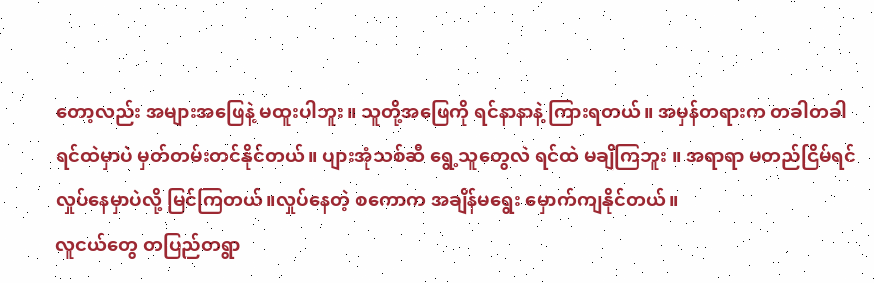တော့လည်း အများအဖြေနဲ့ မထူးပါဘူး။ သူတို့အဖြေကို ရင်နာနာနဲ့ ကြားရတယ်။ အမှန်တရားက တခါတခါရင်ထဲမှာပဲ မှတ်တမ်းတင်နိုင်တယ်။ ပျားအုံ‌သစ်ဆီ ရွေ့သူတွေလဲ ရင်ထဲ မချိကြဘူး ။ အရာရာ မတည်ငြိမ်ရင် လှုပ်နေမှာပဲလို့ မြင်ကြတယ်။လှုပ်နေတဲ့ စကောက အချိန်မရွေး မှောက်ကျနိုင်တယ်။
လူငယ်တွေ တပြည်တရွာ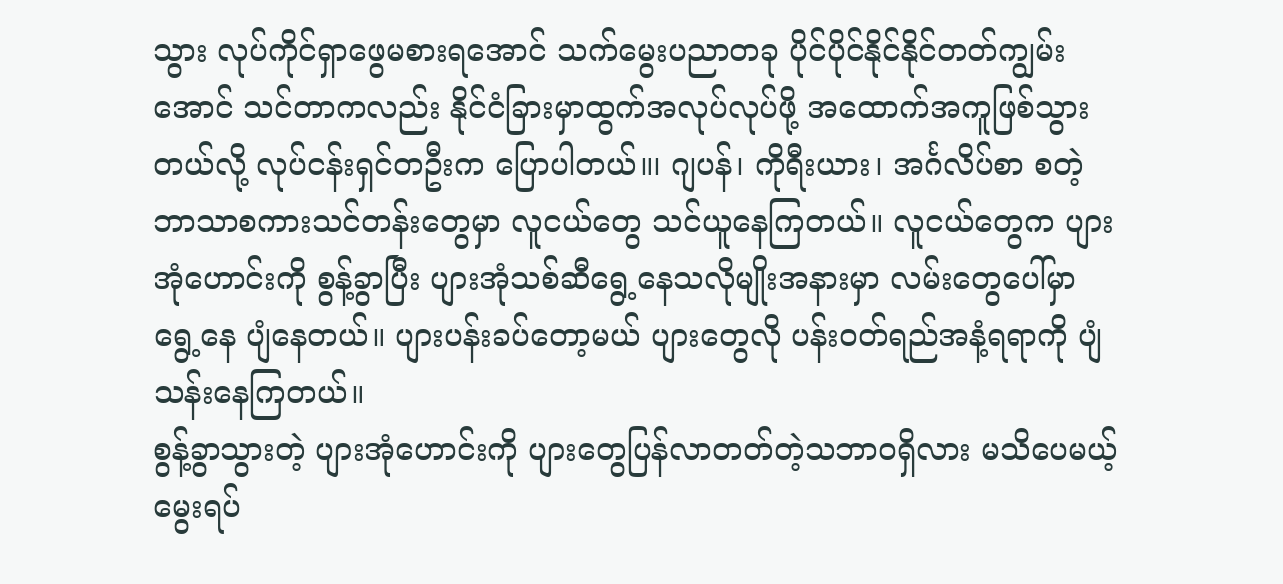သွား လုပ်ကိုင်ရှာဖွေမစားရအောင် သက်မွေးပညာတခု ပိုင်ပိုင်နိုင်နိုင်တတ်ကျွမ်းအောင် သင်တာကလည်း နိုင်ငံခြားမှာထွက်အလုပ်လုပ်ဖို့ အထောက်အကူဖြစ်သွားတယ်လို့ လုပ်ငန်းရှင်တဦးက ပြောပါတယ်။၊ ဂျပန်၊ ကိုရီးယား၊ အင်္ဂလိပ်စာ စတဲ့ ဘာသာစကားသင်တန်းတွေမှာ လူငယ်တွေ သင်ယူနေကြတယ်။ လူငယ်တွေက ပျားအုံဟောင်းကို စွန့်ခွာပြီး ပျားအုံသစ်ဆီရွေ့နေသလိုမျိုးအနားမှာ လမ်းတွေပေါ်မှာရွေ့နေ ပျံနေတယ်။ ပျားပန်းခပ်တော့မယ် ပျားတွေလို ပန်းဝတ်ရည်အနံ့ရရာကို ပျံသန်းနေကြတယ်။
စွန့်ခွာသွားတဲ့ ပျားအုံဟောင်းကို ပျားတွေပြန်လာတတ်တဲ့သဘာဝရှိလား မသိပေမယ့် မွေးရပ်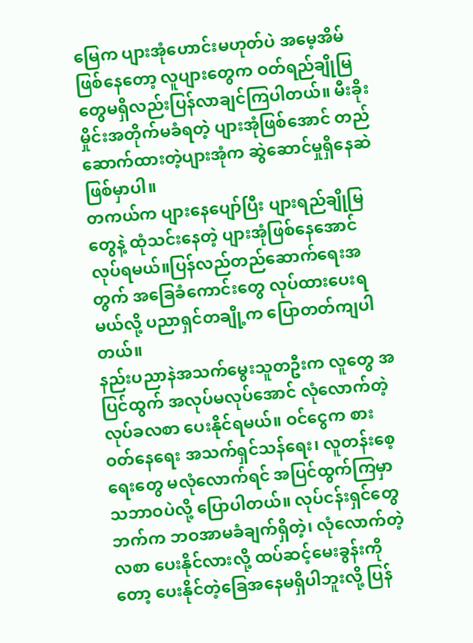မြေက ပျားအုံဟောင်းမဟုတ်ပဲ အမေ့အိမ်ဖြစ်နေတော့ လူပျားတွေက ဝတ်ရည်ချိုမြတွေမရှိလည်းပြန်လာချင်ကြပါတယ်။ မီးခိုးမှိုင်းအတိုက်မခံ‌ရတဲ့ ပျားအုံဖြစ်အောင် တည်ဆောက်ထားတဲ့ပျားအုံက ဆွဲဆောင်မှုရှိနေဆဲဖြစ်မှာပါ။
တကယ်က ပျားနေပျော်ပြီး ပျားရည်ချိုမြတွေနဲ့ ထုံသင်းနေတဲ့ ပျားအုံဖြစ်နေအောင်လုပ်ရမယ်။ပြန်လည်တည်ဆောက်ရေးအတွက် အခြေခံကောင်းတွေ လုပ်ထားပေးရမယ်လို့ ပညာရှင်‌တချို့က ပြောတတ်ကျပါတယ်။
နည်းပညာနဲအသက်မွေးသူတဦးက လူတွေ အပြင်ထွက် အလုပ်မလုပ်အောင် လုံလောက်တဲ့ လုပ်ခလစာ ပေးနိုင်ရမယ်။ ဝင်ငွေက စားဝတ်နေရေး အသက်ရှင်သန်ရေး၊ လူတန်းစေ့ရေးတွေ မလုံလောက်ရင် အပြင်ထွက်ကြမှာ သဘာဝပဲလို့ ပြောပါတယ်။ လုပ်ငန်းရှင်တွေဘက်က ဘဝအာမခံချက်ရှိတဲ့၊ လုံလောက်တဲ့လစာ ပေးနိုင်လားလို့ ထပ်ဆင့်မေးခွန်းကိုတော့ ပေးနိုင်တဲ့ခြေအနေမရှိပါဘူးလို့ ပြန်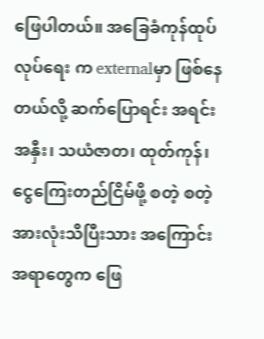ဖြေပါတယ်။ အခြေခံကုန်ထုပ်လုပ်ရေး က externalမှာ ဖြစ်နေတယ်လို့ ဆက်ပြောရင်း အရင်းအနှီး၊ သယံဇာတ၊ ထုတ်ကုန်၊ ငွေကြေးတည်ငြိမ်ဖို့ စတဲ့ စတဲ့ အားလုံးသိ‌ပြီးသား အကြောင်းအရာတွေက ဖြေ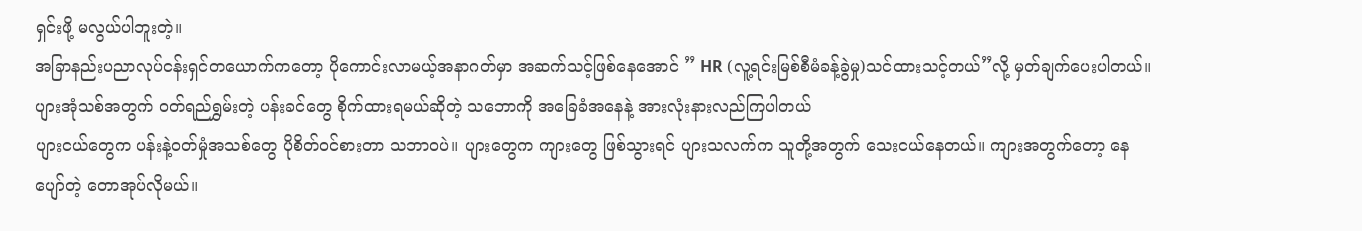ရှင်းဖို့ မလွယ်ပါဘူးတဲ့။
အခြာနည်းပညာလုပ်ငန်းရှင်တယောက်ကတော့ ပိုကောင်းလာမယ့်အနာဂတ်မှာ အဆက်သင့်ဖြစ်နေအောင် ” HR (လူ့ရင်းမြစ်စီမံခန့်ခွဲမှု)သင်ထားသင့်တယ်”လို့ မှတ်ချက်ပေးပါတယ်။
ပျားအုံသစ်အတွက် ဝတ်ရည်ရွှမ်းတဲ့ ပန်းခင်တွေ စိုက်ထားရမယ်ဆိုတဲ့ သဘောကို အခြေခံအနေနဲ့ အားလုံးနားလည်ကြပါတယ်
ပျားငယ်တွေက ပန်းနဲ့ဝတ်မှုံအသစ်တွေ ပိုစိတ်ဝင်စားတာ သဘာဝပဲ။ ပျားတွေက ကျားတွေ ဖြစ်သွားရင် ပျားသလက်က သူတို့အတွက် သေးငယ်နေတယ်။ ကျားအတွက်တော့ နေပျော်တဲ့ တောအုပ်လိုမယ်။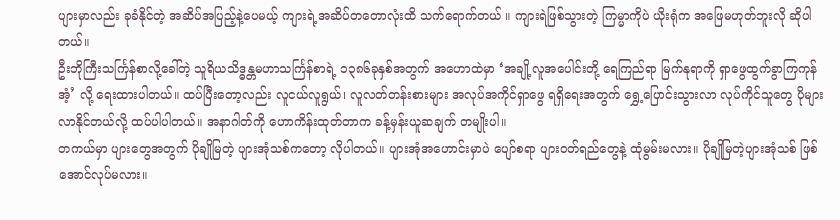ပျားမှာလည်း ခုခံနိုင်တဲ့ အဆိပ်အပြည့်နဲ့ပေမယ့် ကျားရဲ့အဆိပ်တတောလုံးထိ သက်ရောက်တယ် ။ ကျားရဲဖြစ်သွားတဲ့ ကြမ္မာကိုပဲ ယိုးရုံက အဖြေမဟုတ်ဘူးလို ဆိုပါတယ်။
ဦးဘိုကြီးသင်္ကြန်စာလို့ခေါ်တဲ့ သူရိယသိဒ္ဓန္တမဟာသင်္ကြန်စာရဲ့ ၁၃၈၆ခုနှစ်အတွက် အဟောထဲမှာ ‘အချို့လူအပေါင်းတို့ ရေကြည်ရာ မြက်နုရာကို ရှာဖွေထွက်ခွာကြကုန်အံ့’ လို့ ရေးထားပါတယ်။ ထပ်ပြီးတော့လည်း လူငယ်လူရွယ်၊ လူလတ်တန်းစားများ အလုပ်အကိုင်ရှာဖွေ ရရှိရေးအတွက် ရွှေ့ပြောင်းသွားလာ လုပ်ကိုင်သူတွေ ပိုများလာနိုင်တယ်လို့ ထပ်ပါပါတယ်။ အနာဂါတ်ကို ဟောကိန်းထုတ်တာက ခန့်မှန်းယူဆချက် တမျိုးပါ။
တကယ်မှာ ပျားတွေအတွက် ပိုချိုမြတဲ့ ပျားအုံသစ်ကတော့ လိုပါတယ်။ ပျားအုံအဟောင်းမှာပဲ ပျော်စရာ ပျားဝတ်ရည်တွေနဲ့ ထုံမွမ်းမလား။ ပိုချိုမြတဲ့ပျားအုံသစ် ဖြစ်အောင်လုပ်မလား။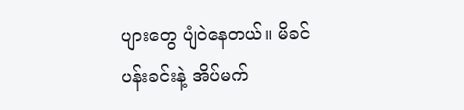ပျားတွေ ပျံဝဲနေတယ်။ မိခင်ပန်းခင်းနဲ့ အိပ်မက်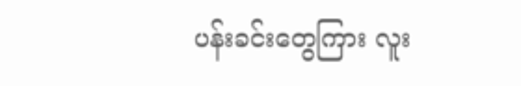ပန်းခင်းတွေကြား လူး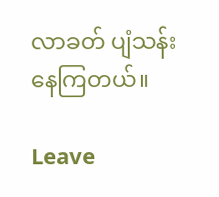လာခတ် ပျံသန်းနေကြတယ်။

Leave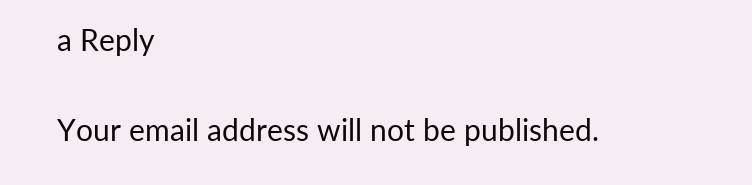a Reply

Your email address will not be published.